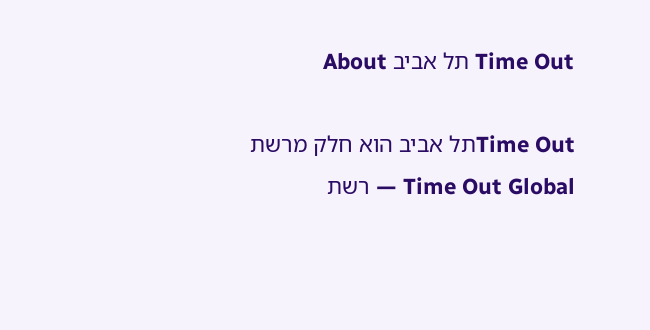Time Out תל אביב About

Time Outתל אביב הוא חלק מרשת Time Out Global — רשת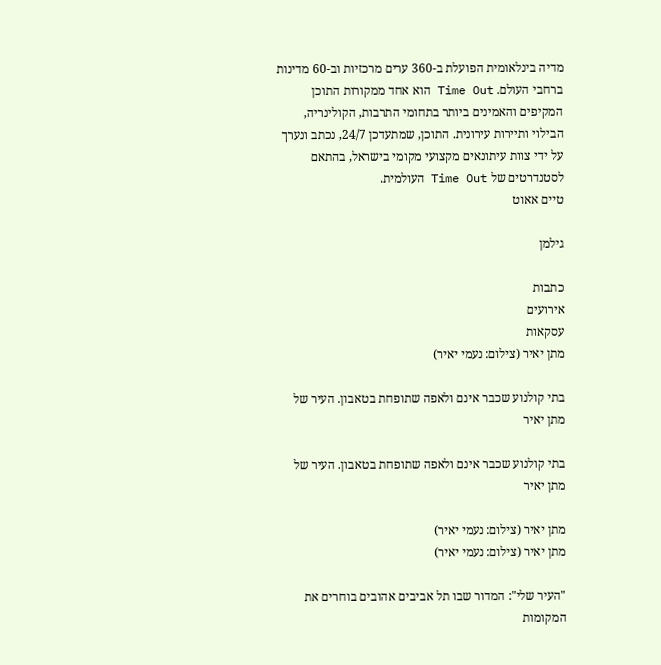מדיה בינלאומית הפועלת ב-360 ערים מרכזיות וב-60 מדינות ברחבי העולם. Time Out הוא אחד ממקורות התוכן המקיפים והאמינים ביותר בתחומי התרבות, הקולינריה, הבילוי ותיירות עירונית. התוכן, שמתעדכן 24/7, נכתב ונערך על ידי צוות עיתונאים מקצועי מקומי בישראל, בהתאם לסטנדרטים של Time Out העולמית.
טיים אאוט

גילמן

כתבות
אירועים
עסקאות
מתן יאיר (צילום: נעמי יאיר)

בתי קולנוע שכבר אינם ולאפה שתופחת בטאבון. העיר של מתן יאיר

בתי קולנוע שכבר אינם ולאפה שתופחת בטאבון. העיר של מתן יאיר

מתן יאיר (צילום: נעמי יאיר)
מתן יאיר (צילום: נעמי יאיר)

"העיר שלי": המדור שבו תל אביבים אהובים בוחרים את המקומות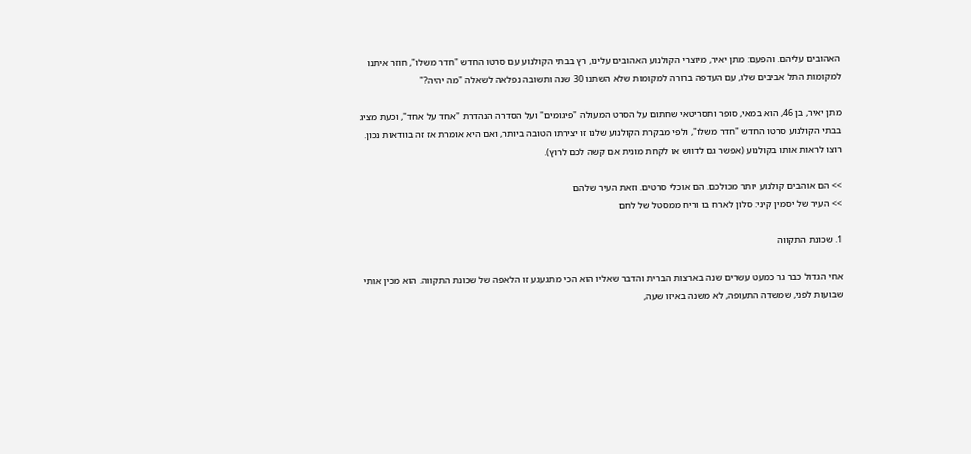האהובים עליהם. והפעם: מתן יאיר, מיוצרי הקולנוע האהובים עלינו, רץ בבתי הקולנוע עם סרטו החדש "חדר משלו", חוזר איתנו למקומות התל אביבים שלו, עם העדפה ברורה למקומות שלא השתנו 30 שנה ותשובה נפלאה לשאלה "מה יהיה?"

מתן יאיר, בן 46, הוא במאי, סופר ותסריטאי שחתום על הסרט המעולה "פיגומים" ועל הסדרה הנהדרת "אחד על אחד", וכעת מציג בבתי הקולנוע סרטו החדש "חדר משלו", ולפי מבקרת הקולנוע שלנו זו יצירתו הטובה ביותר, ואם היא אומרת אז זה בוודאות נכון. רוצו לראות אותו בקולנוע (אפשר גם לדווש או לקחת מונית אם קשה לכם לרוץ).

>> הם אוהבים קולנוע יותר מכולכם. הם אוכלי סרטים. וזאת העיר שלהם
>> העיר של יסמין קיני: סלון לארח בו וריח ממסטל של לחם

1. שכונת התקווה

אחי הגדול כבר גר כמעט עשרים שנה בארצות הברית והדבר שאליו הוא הכי מתגעגע זו הלאפה של שכונת התקווה. הוא מכין אותי שבועות לפני, שמשדה התעופה, לא משנה באיזו שעה,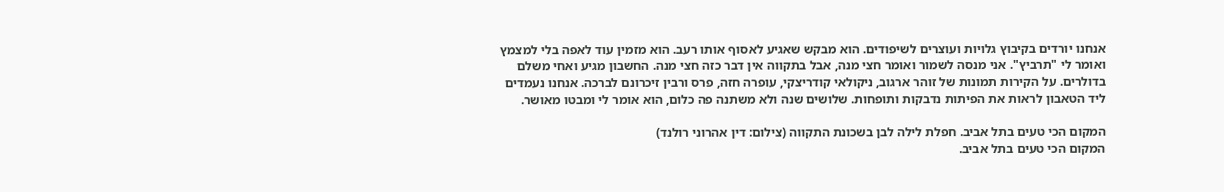אנחנו יורדים בקיבוץ גלויות ועוצרים לשיפודים. הוא מבקש שאגיע לאסוף אותו רעב. הוא מזמין עוד לאפה בלי למצמץ ואומר לי "תרביץ". אני מנסה לשמור ואומר חצי מנה, אבל בתקווה אין דבר כזה חצי מנה. החשבון מגיע ואחי משלם בדולרים. על הקירות תמונות של זוהר ארגוב, ניקולאי קודריצקי, עופרה חזה, פרס ורבין זיכרונם לברכה. אנחנו נעמדים ליד הטאבון לראות את הפיתות נדבקות ותופחות. שלושים שנה ולא משתנה פה כלום, הוא אומר לי ומבטו מאושר.

המקום הכי טעים בתל אביב. חפלת לילה לבן בשכונת התקווה (צילום: דין אהרוני רולנד)
המקום הכי טעים בתל אביב.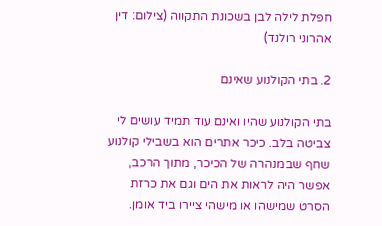חפלת לילה לבן בשכונת התקווה (צילום: דין אהרוני רולנד)

2. בתי הקולנוע שאינם

בתי הקולנוע שהיו ואינם עוד תמיד עושים לי צביטה בלב. כיכר אתרים הוא בשבילי קולנוע שחף שבמנהרה של הכיכר, מתוך הרכב, אפשר היה לראות את הים וגם את כרזת הסרט שמישהו או מישהי ציירו ביד אומן.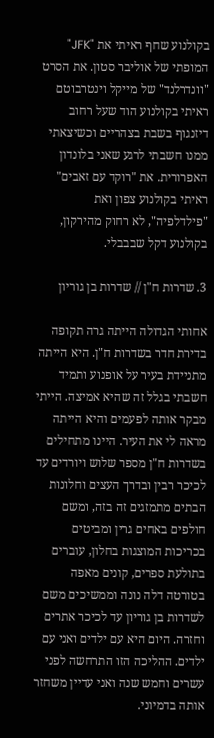בקולנוע שחף ראיתי את "JFK" המופתי של אוליבר סטון. את הסרט "וונדרלנד" של מייקל וינטרבוטם ראיתי בקולנוע הוד שעל רחוב דיזנגוף בשבת בצהריים וכשיצאתי ממנו חשבתי לרגע שאני בלונדון האפרורית. את "רוקד עם זאבים" ראיתי בקולנוע צפון ואת "פילדלפיה", לא רחוק מהירקון, בקולנוע דקל שבבבלי.

3. שדרות ח"ן // שדרות בן גוריון

אחותי הגדולה הייתה גרה תקופה בדירת חדר בשדרות ח"ן. היא הייתה מתניידת בעיר על אופנוע ותמיד חשבתי בגלל זה שהיא אמיצה. הייתי מבקר אותה לפעמים והיא הייתה מראה לי את העיר. היינו מתחילים בשדרות ח"ן מספר שלוש ויורדים עד לכיכר רבין ובדרך העצים וחלונות הבתים מתמזגים זה בזה, ומשם חולפים באחים גרין ומביטים בכריכות המוצגות בחלון, עוברים בתולעת ספרים, קונים מאפה בטורטה דלה נונה וממשיכים משם לשדרות בן גוריון עד לכיכר אתרים וחזרה. היום היא עם ילדים ואני עם ילדים. ההליכה הזו התרחשה לפני עשרים וחמש שנה ואני עדיין משחזר אותה בדמיוני.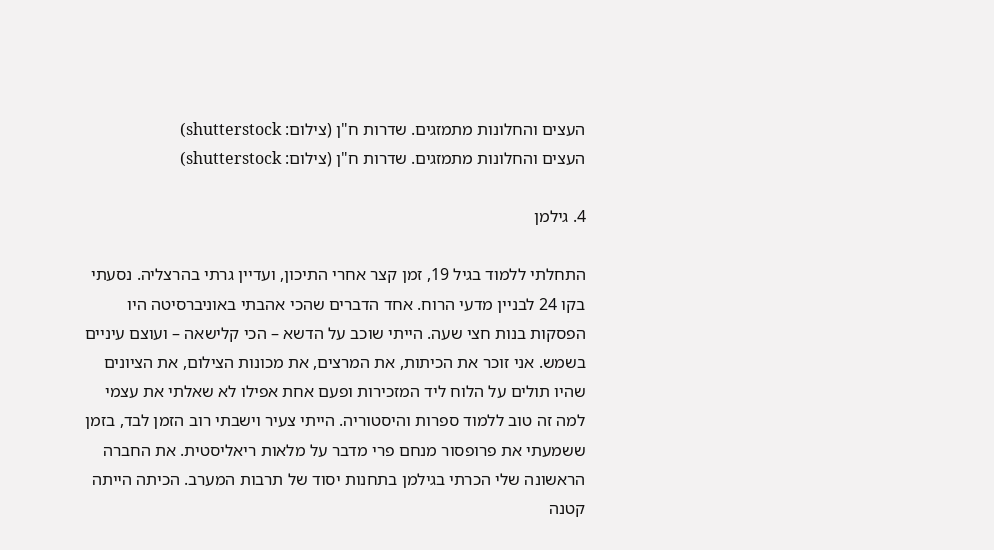העצים והחלונות מתמזגים. שדרות ח"ן (צילום: shutterstock)
העצים והחלונות מתמזגים. שדרות ח"ן (צילום: shutterstock)

4. גילמן

התחלתי ללמוד בגיל 19, זמן קצר אחרי התיכון, ועדיין גרתי בהרצליה. נסעתי בקו 24 לבניין מדעי הרוח. אחד הדברים שהכי אהבתי באוניברסיטה היו הפסקות בנות חצי שעה. הייתי שוכב על הדשא – הכי קלישאה – ועוצם עיניים בשמש. אני זוכר את הכיתות, את המרצים, את מכונות הצילום, את הציונים שהיו תולים על הלוח ליד המזכירות ופעם אחת אפילו לא שאלתי את עצמי למה זה טוב ללמוד ספרות והיסטוריה. הייתי צעיר וישבתי רוב הזמן לבד, בזמן ששמעתי את פרופסור מנחם פרי מדבר על מלאות ריאליסטית. את החברה הראשונה שלי הכרתי בגילמן בתחנות יסוד של תרבות המערב. הכיתה הייתה קטנה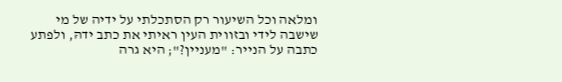ומלאה וכל השיעור רק הסתכלתי על ידיה של מי שישבה לידי ובזווית העין ראיתי את כתב ידהּ, ולפתע כתבה על הנייר: "מעניין?"; היא גרה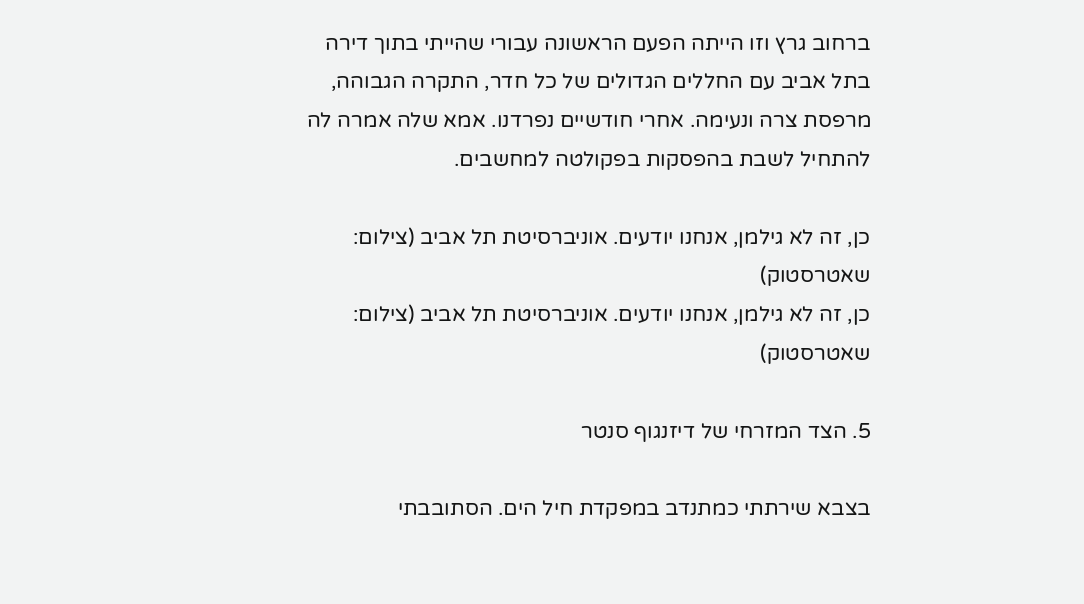ברחוב גרץ וזו הייתה הפעם הראשונה עבורי שהייתי בתוך דירה בתל אביב עם החללים הגדולים של כל חדר, התקרה הגבוהה, מרפסת צרה ונעימה. אחרי חודשיים נפרדנו. אמא שלה אמרה לה להתחיל לשבת בהפסקות בפקולטה למחשבים.

כן, זה לא גילמן, אנחנו יודעים. אוניברסיטת תל אביב (צילום: שאטרסטוק)
כן, זה לא גילמן, אנחנו יודעים. אוניברסיטת תל אביב (צילום: שאטרסטוק)

5. הצד המזרחי של דיזנגוף סנטר

בצבא שירתתי כמתנדב במפקדת חיל הים. הסתובבתי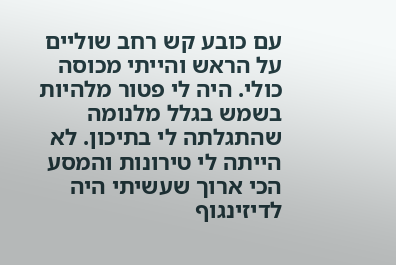עם כובע קש רחב שוליים על הראש והייתי מכוסה כולי. היה לי פטור מלהיות בשמש בגלל מלנומה שהתגלתה לי בתיכון. לא הייתה לי טירונות והמסע הכי ארוך שעשיתי היה לדיזינגוף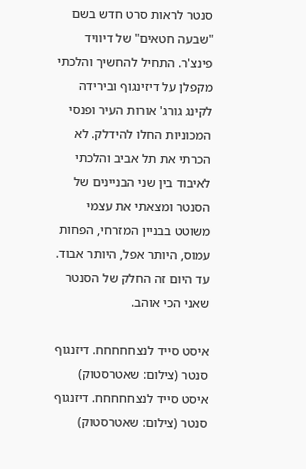סנטר לראות סרט חדש בשם "שבעה חטאים" של דיוויד פינצ'ר. התחיל להחשיך והלכתי מקפלן על דיזינגוף ובירידה לקינג גורג' אורות העיר ופנסי המכוניות החלו להידלק. לא הכרתי את תל אביב והלכתי לאיבוד בין שני הבניינים של הסנטר ומצאתי את עצמי משוטט בבניין המזרחי, הפחות עמוס, היותר אפל, היותר אבוד. עד היום זה החלק של הסנטר שאני הכי אוהב.

איסט סייד לנצחחחחח. דיזנגוף סנטר (צילום: שאטרסטוק)
איסט סייד לנצחחחחח. דיזנגוף סנטר (צילום: שאטרסטוק)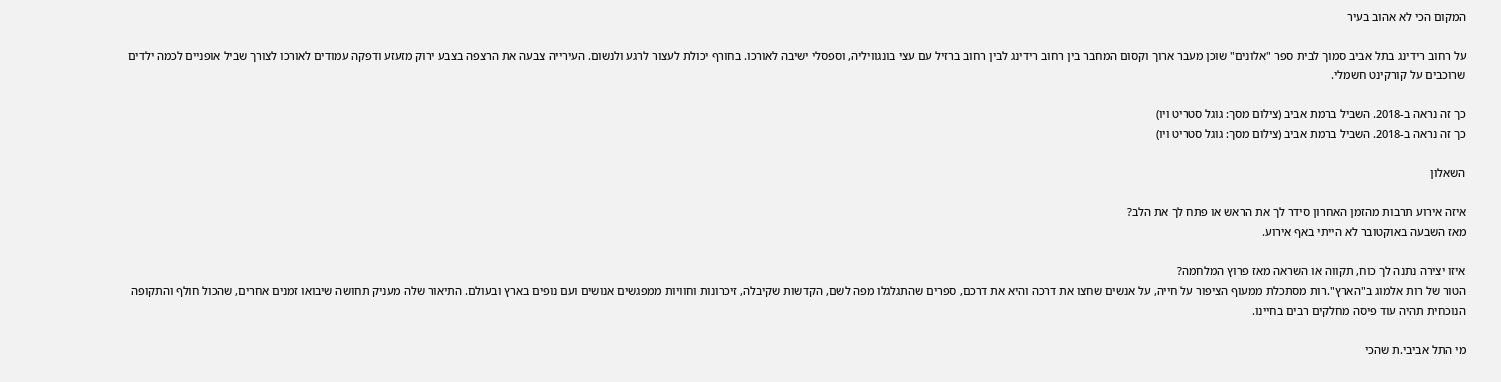המקום הכי לא אהוב בעיר

על רחוב רידינג בתל אביב סמוך לבית ספר "אלונים" שוכן מעבר ארוך וקסום המחבר בין רחוב רידינג לבין רחוב ברזיל עם עצי בונגוויליה, וספסלי ישיבה לאורכו. בחורף יכולת לעצור לרגע ולנשום. העירייה צבעה את הרצפה בצבע ירוק מזעזע ודפקה עמודים לאורכו לצורך שביל אופניים לכמה ילדים שרוכבים על קורקינט חשמלי.

כך זה נראה ב-2018. השביל ברמת אביב (צילום מסך: גוגל סטריט ויו)
כך זה נראה ב-2018. השביל ברמת אביב (צילום מסך: גוגל סטריט ויו)

השאלון

איזה אירוע תרבות מהזמן האחרון סידר לך את הראש או פתח לך את הלב?
מאז השבעה באוקטובר לא הייתי באף אירוע.

איזו יצירה נתנה לך כוח, תקווה או השראה מאז פרוץ המלחמה?
הטור של רות אלמוג ב"הארץ".רות מסתכלת ממעוף הציפור על חייה, על אנשים שחצו את דרכה והיא את דרכם, ספרים שהתגלגלו מפה לשם, הקדשות שקיבלה, זיכרונות וחוויות ממפגשים אנושים ועם נופים בארץ ובעולם. התיאור שלה מעניק תחושה שיבואו זמנים אחרים, שהכול חולף והתקופה הנוכחית תהיה עוד פיסה מחלקים רבים בחיינו.

מי התל אביבי.ת שהכי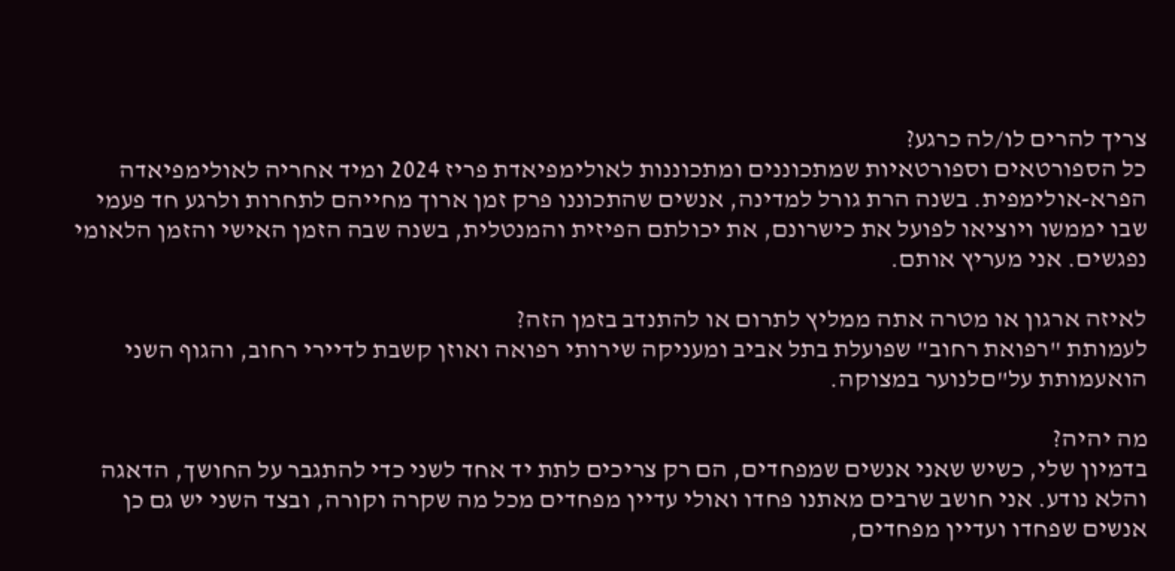צריך להרים לו/לה כרגע?
כל הספורטאים וספורטאיות שמתכוננים ומתכוננות לאולימפיאדת פריז 2024 ומיד אחריה לאולימפיאדה הפרא-אולימפית. בשנה הרת גורל למדינה, אנשים שהתכוננו פרק זמן ארוך מחייהם לתחרות ולרגע חד פעמי שבו יממשו ויוציאו לפועל את כישרונם, את יכולתם הפיזית והמנטלית, בשנה שבה הזמן האישי והזמן הלאומי נפגשים. אני מעריץ אותם.

לאיזה ארגון או מטרה אתה ממליץ לתרום או להתנדב בזמן הזה?
לעמותת "רפואת רחוב" שפועלת בתל אביב ומעניקה שירותי רפואה ואוזן קשבת לדיירי רחוב, והגוף השני הואעמותת על"םלנוער במצוקה.

מה יהיה?
בדמיון שלי, כשיש שאני אנשים שמפחדים, הם רק צריכים לתת יד אחד לשני כדי להתגבר על החושך, הדאגה והלא נודע. אני חושב שרבים מאתנו פחדו ואולי עדיין מפחדים מכל מה שקרה וקורה, ובצד השני יש גם כן אנשים שפחדו ועדיין מפחדים,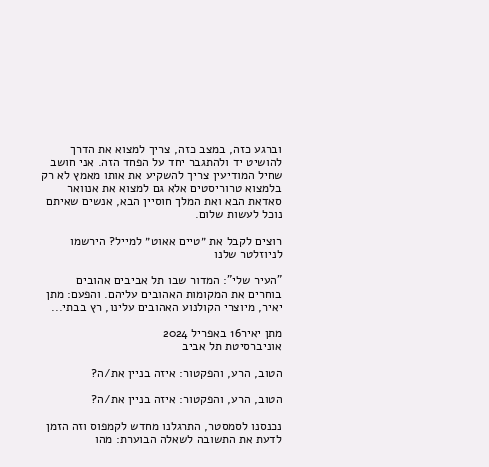וברגע כזה, במצב כזה, צריך למצוא את הדרך להושיט יד ולהתגבר יחד על הפחד הזה. אני חושב שחיל המודיעין צריך להשקיע את אותו מאמץ לא רק בלמצוא טרוריסטים אלא גם למצוא את אנוואר סאדאת הבא ואת המלך חוסיין הבא, אנשים שאיתם נוכל לעשות שלום.

רוצים לקבל את ״טיים אאוט״ למייל? הירשמו לניוזלטר שלנו

"העיר שלי": המדור שבו תל אביבים אהובים בוחרים את המקומות האהובים עליהם. והפעם: מתן יאיר, מיוצרי הקולנוע האהובים עלינו, רץ בבתי...

מתן יאיר16 באפריל 2024
אוניברסיטת תל אביב

הטוב, הרע, והפקטור: איזה בניין את/ה?

הטוב, הרע, והפקטור: איזה בניין את/ה?

נכנסנו לסמסטר, התרגלנו מחדש לקמפוס וזה הזמן לדעת את התשובה לשאלה הבוערת: מהו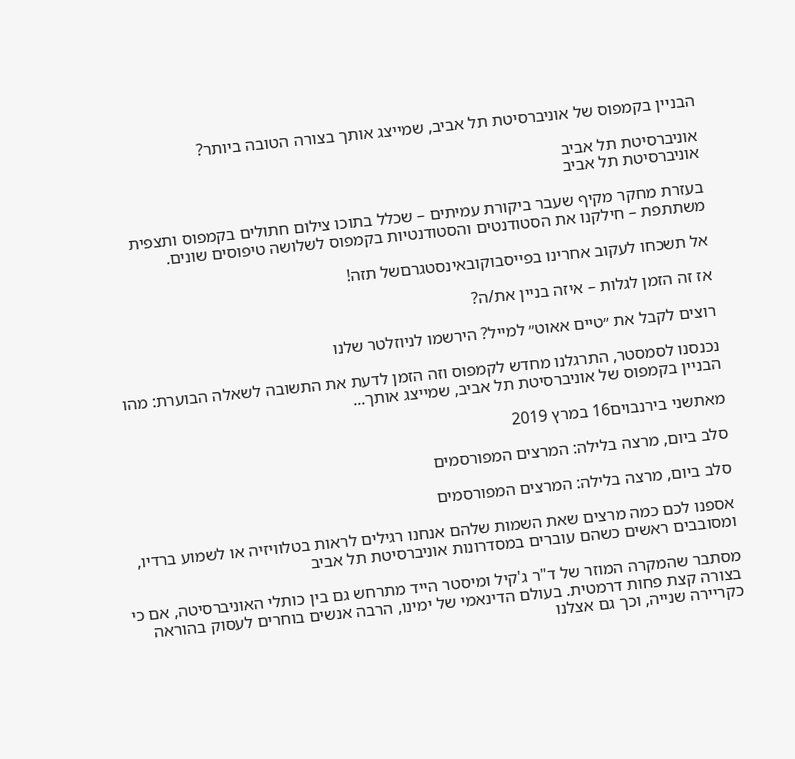הבניין בקמפוס של אוניברסיטת תל אביב, שמייצג אותך בצורה הטובה ביותר?

אוניברסיטת תל אביב
אוניברסיטת תל אביב

בעזרת מחקר מקיף שעבר ביקורת עמיתים – שכלל בתוכו צילום חתולים בקמפוס ותצפית משתתפת – חילקנו את הסטודנטים והסטודנטיות בקמפוס לשלושה טיפוסים שונים.

אל תשכחו לעקוב אחרינו בפייסבוקובאינסטגרםשל תזה!

אז זה הזמן לגלות – איזה בניין את/ה?

רוצים לקבל את ״טיים אאוט״ למייל? הירשמו לניוזלטר שלנו

נכנסנו לסמסטר, התרגלנו מחדש לקמפוס וזה הזמן לדעת את התשובה לשאלה הבוערת: מהו הבניין בקמפוס של אוניברסיטת תל אביב, שמייצג אותך...

מאתשני בירנבוים16 במרץ 2019

סלב ביום, מרצה בלילה: המרצים המפורסמים

סלב ביום, מרצה בלילה: המרצים המפורסמים

אספנו לכם כמה מרצים שאת השמות שלהם אנחנו רגילים לראות בטלוויזיה או לשמוע ברדיו, ומסובבים ראשים כשהם עוברים במסדרונות אוניברסיטת תל אביב

מסתבר שהמקרה המוזר של ד"ר ג'קיל ומיסטר הייד מתרחש גם בין כותלי האוניברסיטה, אם כי בצורה קצת פחות דרמטית. בעולם הדינאמי של ימינו, הרבה אנשים בוחרים לעסוק בהוראה כקריירה שנייה, וכך גם אצלנו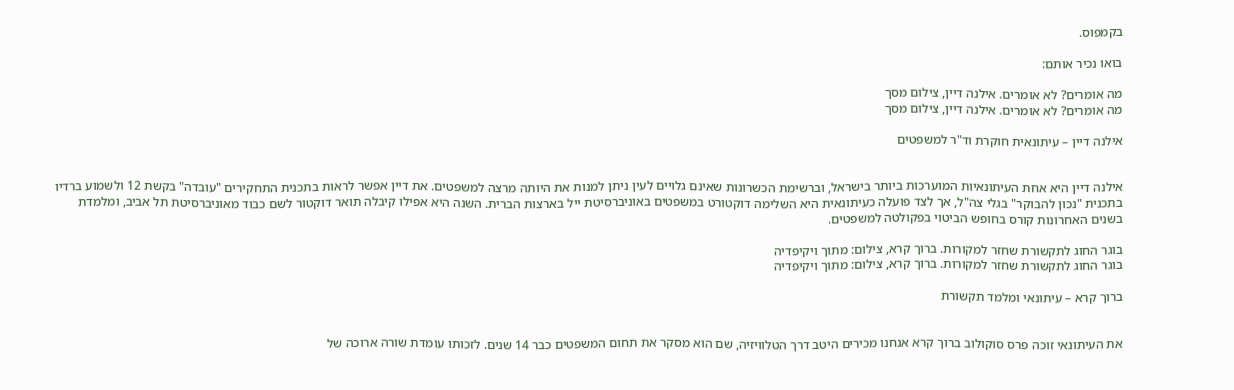בקמפוס.

בואו נכיר אותם:

מה אומרים? לא אומרים. אילנה דיין, צילום מסך
מה אומרים? לא אומרים. אילנה דיין, צילום מסך

אילנה דיין – עיתונאית חוקרת וד"ר למשפטים


אילנה דיין היא אחת העיתונאיות המוערכות ביותר בישראל, וברשימת הכשרונות שאינם גלויים לעין ניתן למנות את היותה מרצה למשפטים. את דיין אפשר לראות בתכנית התחקירים "עובדה" בקשת 12 ולשמוע ברדיו בתכנית "נכון להבוקר" בגלי צה"ל, אך לצד פועלה כעיתונאית היא השלימה דוקטורט במשפטים באוניברסיטת ייל בארצות הברית. השנה היא אפילו קיבלה תואר דוקטור לשם כבוד מאוניברסיטת תל אביב, ומלמדת בשנים האחרונות קורס בחופש הביטוי בפקולטה למשפטים.

בוגר החוג לתקשורת שחזר למקורות. ברוך קרא, צילום: מתוך ויקיפדיה
בוגר החוג לתקשורת שחזר למקורות. ברוך קרא, צילום: מתוך ויקיפדיה

ברוך קרא – עיתונאי ומלמד תקשורת


את העיתונאי זוכה פרס סוקולוב ברוך קרא אנחנו מכירים היטב דרך הטלוויזיה, שם הוא מסקר את תחום המשפטים כבר 14 שנים. לזכותו עומדת שורה ארוכה של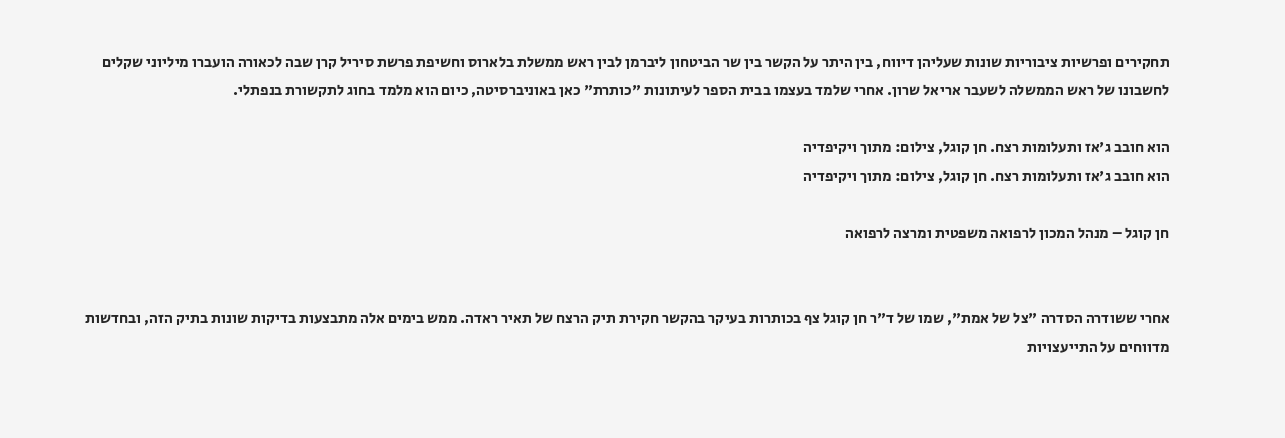תחקירים ופרשיות ציבוריות שונות שעליהן דיווח, בין היתר על הקשר בין שר הביטחון ליברמן לבין ראש ממשלת בלארוס וחשיפת פרשת סיריל קרן שבה לכאורה הועברו מיליוני שקלים לחשבונו של ראש הממשלה לשעבר אריאל שרון. אחרי שלמד בעצמו בבית הספר לעיתונות "כותרת" כאן באוניברסיטה, כיום הוא מלמד בחוג לתקשורת בנפתלי.

הוא חובב ג'אז ותעלומות רצח. חן קוגל, צילום: מתוך ויקיפדיה
הוא חובב ג'אז ותעלומות רצח. חן קוגל, צילום: מתוך ויקיפדיה

חן קוגל – מנהל המכון לרפואה משפטית ומרצה לרפואה


אחרי ששודרה הסדרה "צל של אמת", שמו של ד"ר חן קוגל צף בכותרות בעיקר בהקשר חקירת תיק הרצח של תאיר ראדה. ממש בימים אלה מתבצעות בדיקות שונות בתיק הזה, ובחדשות מדווחים על התייעצויות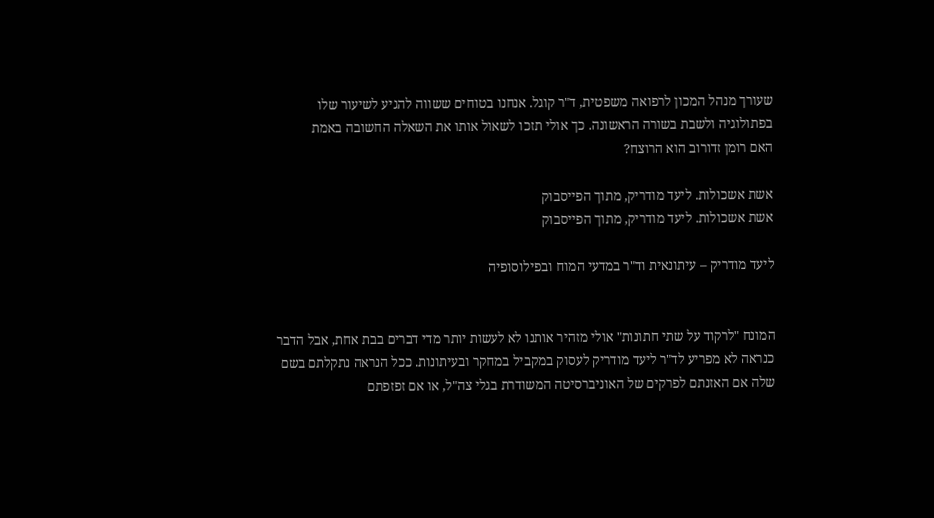שעורך מנהל המכון לרפואה משפטית, ד"ר קוגל. אנחנו בטוחים ששווה להגיע לשיעור שלו בפתולוגיה ולשבת בשורה הראשונה. כך אולי תזכו לשאול אותו את השאלה החשובה באמת
האם רומן זדורוב הוא הרוצח?

אשת אשכולות. ליעד מודריק, מתוך הפייסבוק
אשת אשכולות. ליעד מודריק, מתוך הפייסבוק

ליעד מודריק – עיתונאית וד"ר במדעי המוח ובפילוסופיה


המונח "לרקוד על שתי חתונות" אולי מזהיר אותנו לא לעשות יותר מדי דברים בבת אחת, אבל הדבר כנראה לא מפריע לד"ר ליעד מודריק לעסוק במקביל במחקר ובעיתונות. ככל הנראה נתקלתם בשם שלה אם האזנתם לפרקים של האוניברסיטה המשודרת בגלי צה"ל, או אם זפזפתם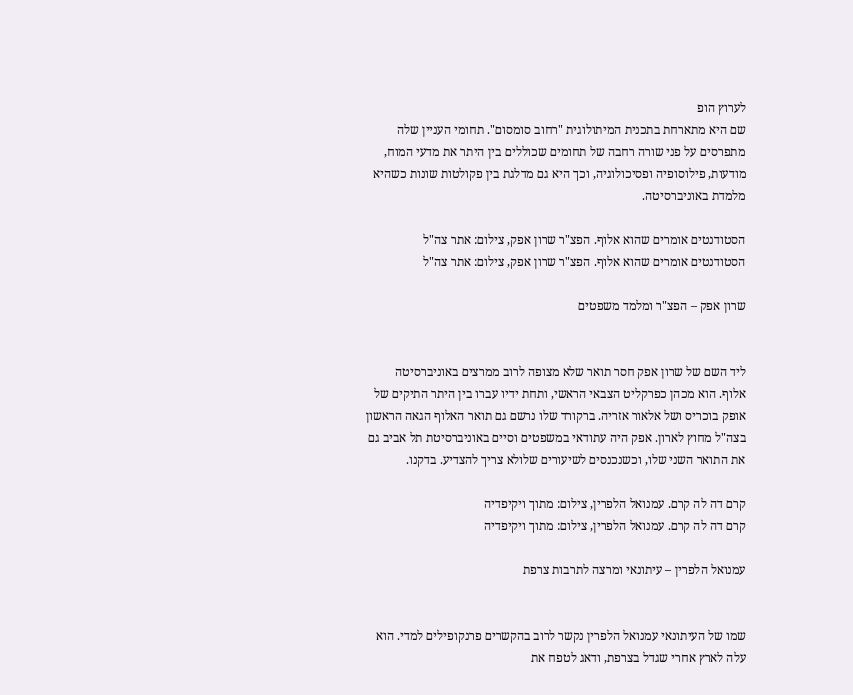לערוץ הופ
שם היא מתארחת בתכנית המיתולוגית "רחוב סומסום". תחומי העניין שלה מתפרסים על פני שורה רחבה של תחומים שכוללים בין היתר את מדעי המוח, מודעות, פילוסופיה ופסיכולוגיה, וכך היא גם מדלגת בין פקולטות שונות כשהיא מלמדת באוניברסיטה.

הסטודנטים אומרים שהוא אלוף. הפצ"ר שרון אפק, צילום: אתר צה"ל
הסטודנטים אומרים שהוא אלוף. הפצ"ר שרון אפק, צילום: אתר צה"ל

שרון אפק – הפצ"ר ומלמד משפטים


ליד השם של שרון אפק חסר תואר שלא מצופה לרוב ממרצים באוניברסיטה
אלוף. הוא מכהן כפרקליט הצבאי הראשי, ותחת ידיו עברו בין היתר התיקים של אופק בוכריס ושל אלאור אזריה. ברקורד שלו נרשם גם תואר האלוף הגאה הראשון בצה"ל מחוץ לארון. אפק היה עתודאי במשפטים וסיים באוניברסיטת תל אביב גם את התואר השני שלו, וכשנכנסים לשיעורים שלולא צריך להצדיע. בדקנו.

קרם דה לה קרם. עמנואל הלפרין, צילום: מתוך ויקיפדיה
קרם דה לה קרם. עמנואל הלפרין, צילום: מתוך ויקיפדיה

עמנואל הלפרין – עיתונאי ומרצה לתרבות צרפת


שמו של העיתונאי עמנואל הלפרין נקשר לרוב בהקשרים פרנקופילים למדי. הוא עלה לארץ אחרי שגדל בצרפת, ודאג לטפח את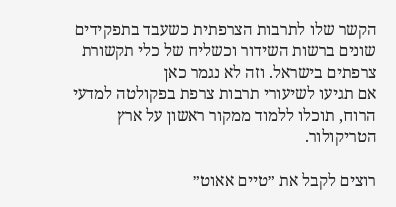הקשר שלו לתרבות הצרפתית כשעבד בתפקידים שונים ברשות השידור וכשליח של כלי תקשורת צרפתים בישראל. וזה לא נגמר כאן
אם תגיעו לשיעורי תרבות צרפת בפקולטה למדעי הרוח, תוכלו ללמוד ממקור ראשון על ארץ הטריקולור.

רוצים לקבל את ״טיים אאוט״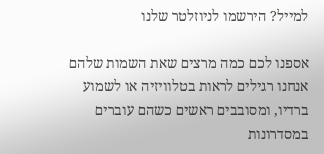למייל? הירשמו לניוזלטר שלנו

אספנו לכם כמה מרצים שאת השמות שלהם אנחנו רגילים לראות בטלוויזיה או לשמוע ברדיו, ומסובבים ראשים כשהם עוברים במסדרונות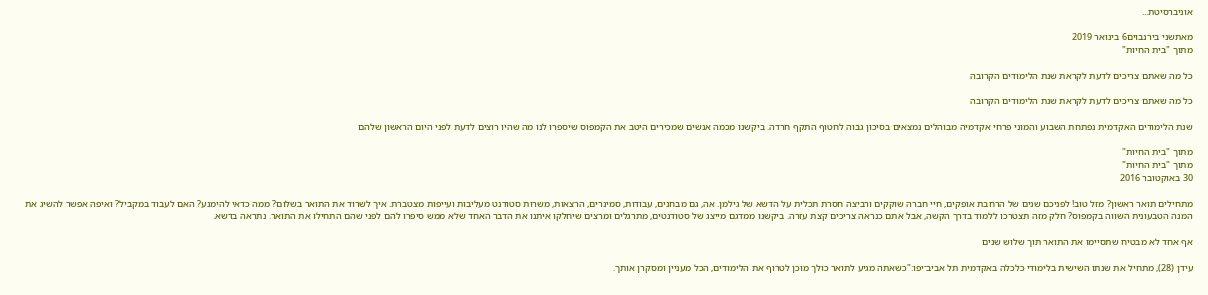אוניברסיטת...

מאתשני בירנבוים6 בינואר 2019
מתוך "בית החיות"

כל מה שאתם צריכים לדעת לקראת שנת הלימודים הקרובה

כל מה שאתם צריכים לדעת לקראת שנת הלימודים הקרובה

שנת הלימודים האקדמית נפתחת השבוע והמוני פרחי אקדמיה מבוהלים נמצאים בסיכון גבוה לחטוף התקף חרדה. ביקשנו מכמה אנשים שמכירים היטב את הקמפוס שיספרו לנו מה שהיו רוצים לדעת לפני היום הראשון שלהם

מתוך "בית החיות"
מתוך "בית החיות"
30 באוקטובר 2016

מתחילים תואר ראשון? מזל טוב! לפניכם שנים של הרחבת אופקים, חיי חברה שוקקים ורביצה חסרת תכלית על הדשא של גילמן. אה, גם מבחנים, עבודות, סמינרים, הרצאות, משרות סטודנט מעליבות ועייפות מצטברת. איך לשרוד את התואר בשלום? ממה כדאי להימנע? האם לעבוד במקביל? ואיפה אפשר להשיג את המנה הטבעונית השווה בקמפוס? חלק מזה תצטרכו ללמוד בדרך הקשה, אבל אתם כנראה צריכים קצת עזרה. ביקשנו ממדגם מייצג של סטודנטים, מתרגלים ומרצים שיחלקו איתנו את הדבר האחד שלא ממש סיפרו להם לפני שהם התחילו את התואר. נתראה בדשא.

אף אחד לא מבטיח שתסיימו את התואר תוך שלוש שנים

עידן (28), מתחיל את שנתו השישית בלימודי כלכלה באקדמית תל אביב־יפו:"כשאתה מגיע לתואר כולך מוכן לטרוף את הלימודים, הכל מעניין ומסקרן אותך.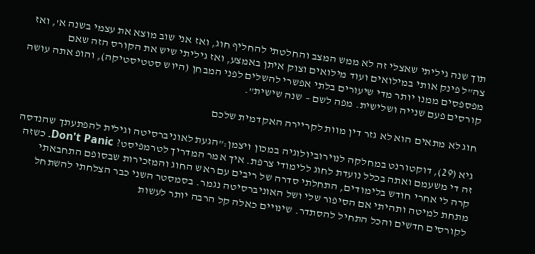תוך שנה גיליתי שאצלי זה לא ממש המצב והחלטתי להחליף חוג, ואז אני שוב מוצא את עצמי בשנה א', ואז צה"ל פינק אותי במילואים ועוד מילואים וצוק איתן באמצע, ואז גיליתי שיש את הקורס הזה שאם מפספסים ממנו יותר מדי שיעורים בלתי אפשרי להשלים לפני המבחן (היוש סטטיסטיקה), והופ אתה עושה קורסים פעם שנייה ושלישית. מפה לשם – שנה שישית".

חוג לא מתאים הוא לא גזר דין מוות לקריירה האקדמית שלכם

גיא (29), דוקטורנט במחלקה לנוירוביולוגיה במכון ויצמן:"הגעת לאוניברסיטה וגילית להפתעתך שהנדסה זה די משעמם ואתה בכלל נועדת לחוג ללימודי צרפת. איך אמר המדריך לטרמפיסט? Don't Panic. כשזה קרה לי אחרי חודש בלימודים, התחלתי סדרה של ריבים עם ראש החוג והמזכירות שבסופם התחבאתי מתחת למיטה ותהיתי אם הסיפור שלי ושל האוניברסיטה נגמר. בסמסטר השני כבר הצלחתי להשתחל לקורסים חדשים והכל התחיל להסתדר. שינויים כאלה קל הרבה יותר לעשות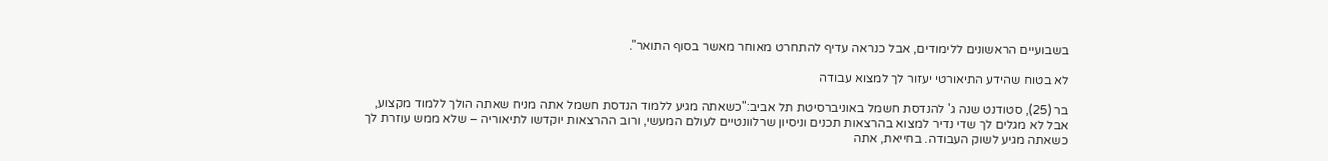בשבועיים הראשונים ללימודים, אבל כנראה עדיף להתחרט מאוחר מאשר בסוף התואר".

לא בטוח שהידע התיאורטי יעזור לך למצוא עבודה

בר (25), סטודנט שנה ג' להנדסת חשמל באוניברסיטת תל אביב:"כשאתה מגיע ללמוד הנדסת חשמל אתה מניח שאתה הולך ללמוד מקצוע, אבל לא מגלים לך שדי נדיר למצוא בהרצאות תכנים וניסיון שרלוונטיים לעולם המעשי, ורוב ההרצאות יוקדשו לתיאוריה – שלא ממש עוזרת לך כשאתה מגיע לשוק העבודה. בחייאת, אתה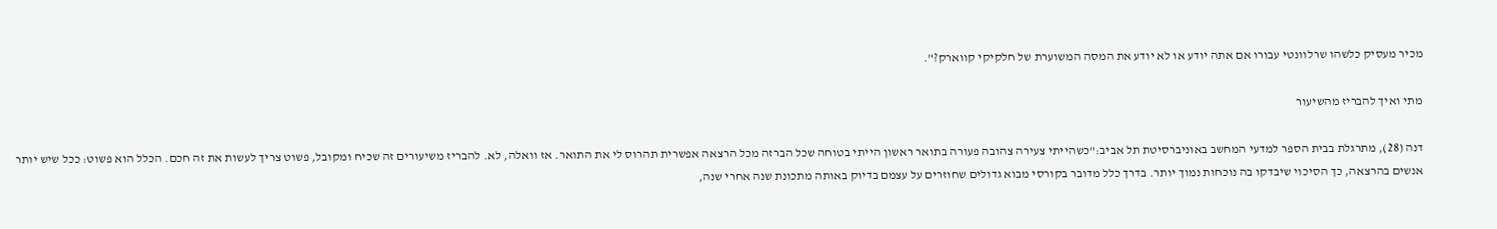מכיר מעסיק כלשהו שרלוונטי עבורו אם אתה יודע או לא יודע את המסה המשוערת של חלקיקי קווארק?".

מתי ואיך להבריז מהשיעור

דנה (28), מתרגלת בבית הספר למדעי המחשב באוניברסיטת תל אביב:"כשהייתי צעירה צהובה פעורה בתואר ראשון הייתי בטוחה שכל הברזה מכל הרצאה אפשרית תהרוס לי את התואר. אז וואלה, לא. להבריז משיעורים זה שכיח ומקובל, פשוט צריך לעשות את זה חכם. הכלל הוא פשוט: ככל שיש יותר אנשים בהרצאה, כך הסיכוי שיבדקו בה נוכחות נמוך יותר. בדרך כלל מדובר בקורסי מבוא גדולים שחוזרים על עצמם בדיוק באותה מתכונת שנה אחרי שנה,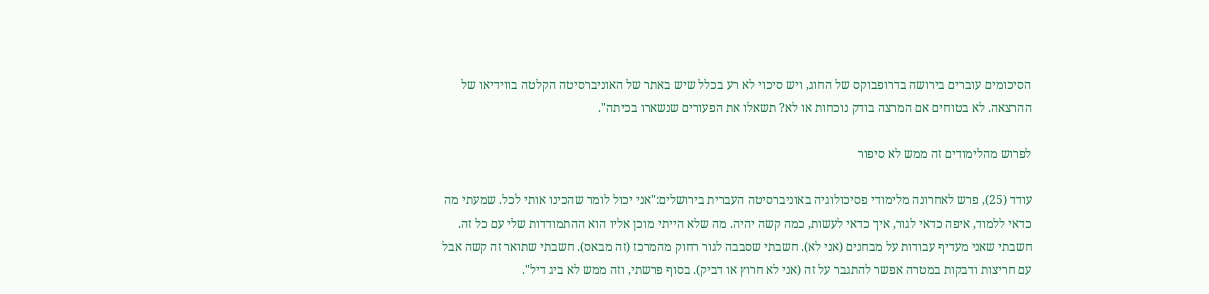הסיכומים עוברים בירושה בדרופבוקס של החוג, ויש סיכוי לא רע בכלל שיש באתר של האוניברסיטה הקלטה בווידיאו של ההרצאה. לא בטוחים אם המרצה בודק נוכחות או לא? תשאלו את הפעורים שנשארו בכיתה".

לפרוש מהלימודים זה ממש לא סיפור

עודד (25), פרש לאחרונה מלימודי פסיכולוגיה באוניברסיטה העברית בירושלים:"אני יכול לומר שהכינו אותי לכל. שמעתי מה כדאי ללמוד, איפה כדאי לגור, איך כדאי לעשות, כמה קשה יהיה. מה שלא הייתי מוכן אליו הוא ההתמודדות שלי עם כל זה. חשבתי שאני מעדיף עבודות על מבחנים (אני לא). חשבתי שסבבה לגור רחוק מהמרכז (זה מבאס). חשבתי שתואר זה קשה אבל עם חריצות ודבקות במטרה אפשר להתגבר על זה (אני לא חרוץ או דביק). בסוף פרשתי, וזה ממש לא ביג דיל".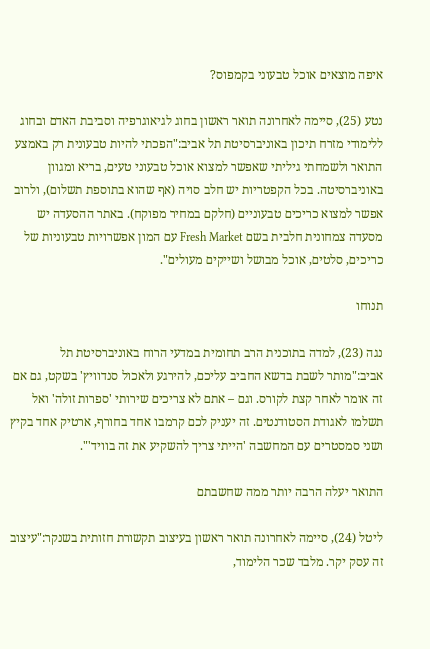איפה מוצאים אוכל טבעוני בקמפוס?

נטע (25), סיימה לאחרונה תואר ראשון בחוג לגיאוגרפיה וסביבת האדם ובחוג ללימודי מזרח תיכון באוניברסיטת תל אביב:"הפכתי להיות טבעונית רק באמצע התואר ולשמחתי גיליתי שאפשר למצוא אוכל טבעוני טעים, בריא ומגוון באוניברסיטה. בכל הקפטריות יש חלב סויה (אף שהוא בתוספת תשלום), ולרוב אפשר למצוא כריכים טבעוניים (חלקם במחיר מפוקח). באתר ההסעדה יש מסעדה צמחונית חלבית בשם Fresh Market עם המון אפשרויות טבעוניות של כריכים, סלטים, אוכל מבושל ושייקים מעולים".

תנוחו

נגה (23), למדה בתוכנית הרב תחומית במדעי הרוח באוניברסיטת תל אביב:"מותר לשבת בדשא החביב עליכם, להירגע ולאכול סנדוויץ' בשקט, גם אם זה אומר לאחר קצת לקורס. וגם – אתם לא צריכים שירותי 'ספרות זולה' ואל תשלמו לאגודת הסטודנטים. זה יעניק לכם קרמבו אחד בחורף, ארטיק אחד בקיץ ושני סמסטרים עם המחשבה 'הייתי צריך להשקיע את זה בוויד'".

התואר יעלה הרבה יותר ממה שחשבתם

ליטל (24), סיימה לאחרונה תואר ראשון בעיצוב תקשורת חזותית בשנקר:"עיצוב זה עסק יקר. מלבד שכר הלימוד,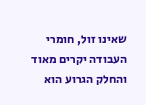שאינו זול, חומרי העבודה יקרים מאוד והחלק הגרוע הוא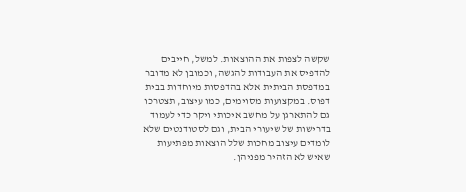שקשה לצפות את ההוצאות. למשל, חייבים להדפיס את העבודות להגשה, וכמובן לא מדובר במדפסת הביתית אלא בהדפסות מיוחדות בבית דפוס. במקצועות מסוימים, כמו עיצוב, תצטרכו גם להתארגן על מחשב איכותי ויקר כדי לעמוד בדרישות של שיעורי הבית, וגם לסטודנטים שלא לומדים עיצוב מחכות שלל הוצאות מפתיעות שאיש לא הזהיר מפניהן.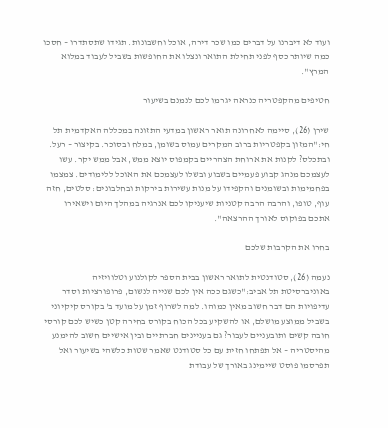ועוד לא דיברנו על דברים כמו שכר דירה, אוכל וחשבונות. תגידו שתסתדרו – חסכו כמה שיותר כסף לפני תחילת התואר ונצלו את החופשות בשביל לעבוד במלוא המרץ".

חטיפים מהקפטריה כנראה יגרמו לכם לנמנם בשיעור

שירן (26), סיימה לאחרונה תואר ראשון במדעי התזונה במכללה האקדמית תל חי:"המזון בקפטריות ברוב המקרים עמוס בשומן, במלח ובסוכר. בקיצור – רעל. ובתכלס? לקנות את ארוחת הצהריים בקמפוס יוצא ממש, אבל ממש יקר. עשו לעצמכם מנהג קבוע פעמיים בשבוע ובשלו לעצמכם את האוכל ללימודים. צמצמו בפחמימות ובשומנים והקפידו על מנות עשירות בירקות ובחלבונים: סלטים, חזה עוף, טופו, והרבה הרבה קטניות שיעניקו לכם אנרגיה במהלך היום וישאירו אתכם בפוקוס לאורך ההרצאה".

בחרו את הקרבות שלכם

נעמה (26), סטודנטית לתואר ראשון בבית הספר לקולנוע וטלוויזיה באוניברסיטת תל אביב:"כשגם ככה אין לכם שנייה לנשום, פרופורציות וסדר עדיפויות הם דבר חשוב מאין כמוהו. למה לשרוף זמן על מועד ב' בקורס קיקיוני בשביל ממוצע מושלם, או להשקיע בכל הכוח בקורס בחירה קטן כשיש לכם קורסי חובה קשים ותובעניים לעבור? גם בעניינים חברתיים ובין אישיים חשוב להימנע מהיסטריה – אל תפתחו חזית עם כל סטודנט שאמר שטות כלשהי בשיעור ואל תפרסמו פוסט שיימינג באורך של עבודת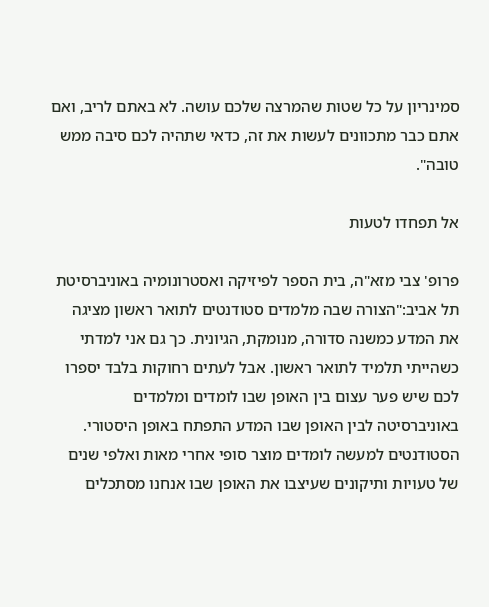סמינריון על כל שטות שהמרצה שלכם עושה. לא באתם לריב, ואם אתם כבר מתכוונים לעשות את זה, כדאי שתהיה לכם סיבה ממש טובה".

אל תפחדו לטעות

פרופ' צבי מזא"ה, בית הספר לפיזיקה ואסטרונומיה באוניברסיטת תל אביב:"הצורה שבה מלמדים סטודנטים לתואר ראשון מציגה את המדע כמשנה סדורה, מנומקת, הגיונית. כך גם אני למדתי כשהייתי תלמיד לתואר ראשון. אבל לעתים רחוקות בלבד יספרו לכם שיש פער עצום בין האופן שבו לומדים ומלמדים באוניברסיטה לבין האופן שבו המדע התפתח באופן היסטורי. הסטודנטים למעשה לומדים מוצר סופי אחרי מאות ואלפי שנים של טעויות ותיקונים שעיצבו את האופן שבו אנחנו מסתכלים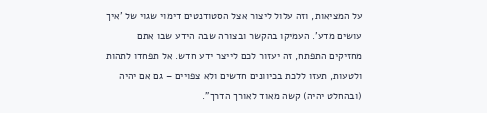על המציאות, וזה עלול ליצור אצל הסטודנטים דימוי שגוי של 'איך עושים מדע'. העמיקו בהקשר ובצורה שבה הידע שבו אתם מחזיקים התפתח, זה יעזור לכם לייצר ידע חדש. אל תפחדו לתהות ולטעות, תעזו ללכת בכיוונים חדשים ולא צפויים – גם אם יהיה (ובהחלט יהיה) קשה מאוד לאורך הדרך".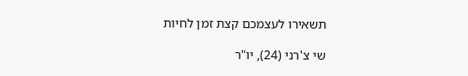תשאירו לעצמכם קצת זמן לחיות

שי צ'רני (24), יו"ר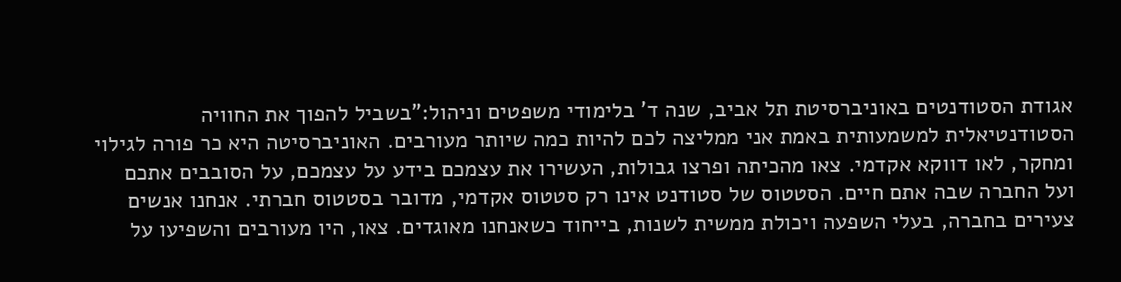אגודת הסטודנטים באוניברסיטת תל אביב, שנה ד' בלימודי משפטים וניהול:"בשביל להפוך את החוויה הסטודנטיאלית למשמעותית באמת אני ממליצה לכם להיות כמה שיותר מעורבים. האוניברסיטה היא כר פורה לגילוי ומחקר, לאו דווקא אקדמי. צאו מהכיתה ופרצו גבולות, העשירו את עצמכם בידע על עצמכם, על הסובבים אתכם ועל החברה שבה אתם חיים. הסטטוס של סטודנט אינו רק סטטוס אקדמי, מדובר בסטטוס חברתי. אנחנו אנשים צעירים בחברה, בעלי השפעה ויכולת ממשית לשנות, בייחוד כשאנחנו מאוגדים. צאו, היו מעורבים והשפיעו על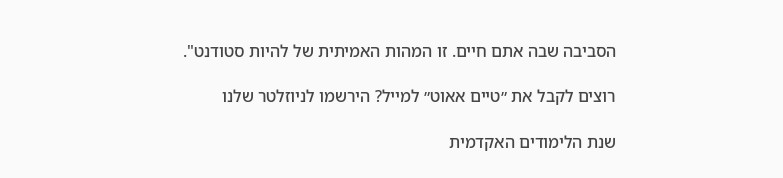הסביבה שבה אתם חיים. זו המהות האמיתית של להיות סטודנט".

רוצים לקבל את ״טיים אאוט״ למייל? הירשמו לניוזלטר שלנו

שנת הלימודים האקדמית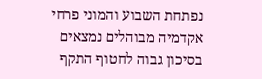נפתחת השבוע והמוני פרחי אקדמיה מבוהלים נמצאים בסיכון גבוה לחטוף התקף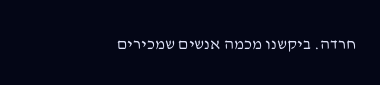חרדה. ביקשנו מכמה אנשים שמכירים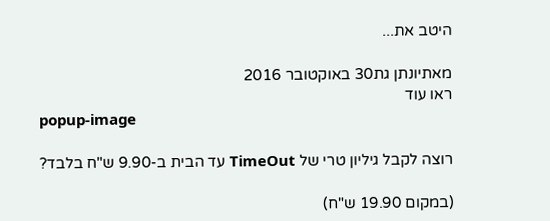היטב את...

מאתיונתן גת30 באוקטובר 2016
ראו עוד
popup-image

רוצה לקבל גיליון טרי של TimeOut עד הבית ב-9.90 ש"ח בלבד?

(במקום 19.90 ש"ח)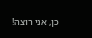כן, אני רוצה!